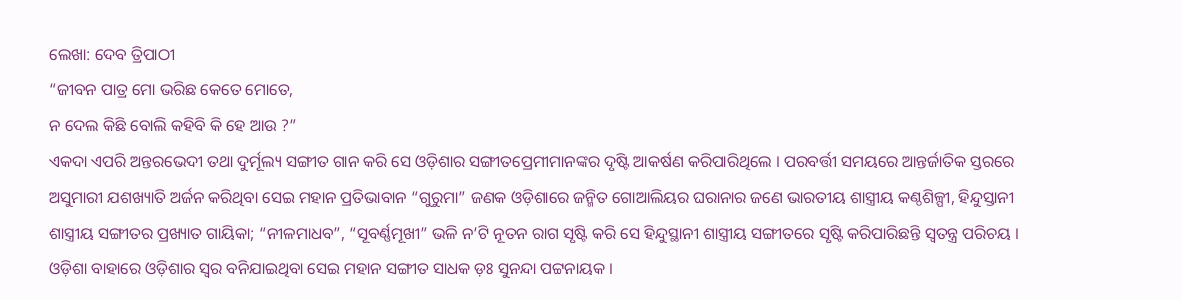ଲେଖା: ଦେବ ତ୍ରିପାଠୀ
“ଜୀବନ ପାତ୍ର ମୋ ଭରିଛ କେତେ ମୋତେ,
ନ ଦେଲ କିଛି ବୋଲି କହିବି କି ହେ ଆଉ ?”
ଏକଦା ଏପରି ଅନ୍ତରଭେଦୀ ତଥା ଦୁର୍ମୂଲ୍ୟ ସଙ୍ଗୀତ ଗାନ କରି ସେ ଓଡ଼ିଶାର ସଙ୍ଗୀତପ୍ରେମୀମାନଙ୍କର ଦୃଷ୍ଟି ଆକର୍ଷଣ କରିପାରିଥିଲେ । ପରବର୍ତ୍ତୀ ସମୟରେ ଆନ୍ତର୍ଜାତିକ ସ୍ତରରେ ଅସୁମାରୀ ଯଶଖ୍ୟାତି ଅର୍ଜନ କରିଥିବା ସେଇ ମହାନ ପ୍ରତିଭାବାନ “ଗୁରୁମା” ଜଣକ ଓଡ଼ିଶାରେ ଜନ୍ମିତ ଗୋଆଲିୟର ଘରାନାର ଜଣେ ଭାରତୀୟ ଶାସ୍ତ୍ରୀୟ କଣ୍ଠଶିଳ୍ପୀ, ହିନ୍ଦୁସ୍ତାନୀ ଶାସ୍ତ୍ରୀୟ ସଙ୍ଗୀତର ପ୍ରଖ୍ୟାତ ଗାୟିକା; “ନୀଳମାଧବ”, “ସୂବର୍ଣ୍ଣମୂଖୀ” ଭଳି ନ’ଟି ନୂତନ ରାଗ ସୃଷ୍ଟି କରି ସେ ହିନ୍ଦୁସ୍ଥାନୀ ଶାସ୍ତ୍ରୀୟ ସଙ୍ଗୀତରେ ସୃଷ୍ଟି କରିପାରିଛନ୍ତି ସ୍ବତନ୍ତ୍ର ପରିଚୟ ।
ଓଡ଼ିଶା ବାହାରେ ଓଡ଼ିଶାର ସ୍ବର ବନିଯାଇଥିବା ସେଇ ମହାନ ସଙ୍ଗୀତ ସାଧକ ଡ଼ଃ ସୁନନ୍ଦା ପଟ୍ଟନାୟକ ।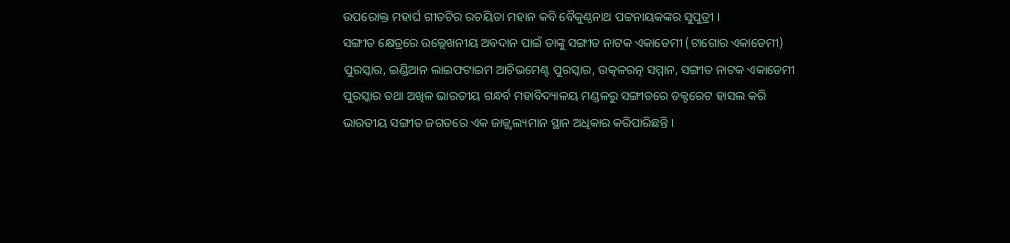ଉପରୋକ୍ତ ମହାର୍ଘ ଗୀତଟିର ରଚୟିତା ମହାନ କବି ବୈକୁଣ୍ଠନାଥ ପଟ୍ଟନାୟକଙ୍କର ସୁପୁତ୍ରୀ ।
ସଙ୍ଗୀତ କ୍ଷେତ୍ରରେ ଉଲ୍ଲେଖନୀୟ ଅବଦାନ ପାଇଁ ତାଙ୍କୁ ସଙ୍ଗୀତ ନାଟକ ଏକାଡେମୀ (ଟାଗୋର ଏକାଡେମୀ) ପୁରସ୍କାର, ଇଣ୍ଡିଆନ ଲାଇଫଟାଇମ ଆଚିଭମେଣ୍ଟ ପୁରସ୍କାର, ଉତ୍କଳରତ୍ନ ସମ୍ମାନ, ସଙ୍ଗୀତ ନାଟକ ଏକାଡେମୀ ପୁରସ୍କାର ତଥା ଅଖିଳ ଭାରତୀୟ ଗନ୍ଧର୍ବ ମହାବିଦ୍ୟାଳୟ ମଣ୍ଡଳରୁ ସଙ୍ଗୀତରେ ଡକ୍ଟରେଟ ହାସଲ କରି ଭାରତୀୟ ସଙ୍ଗୀତ ଜଗତରେ ଏକ ଜାଜ୍ଜ୍ୱଲ୍ୟମାନ ସ୍ଥାନ ଅଧିକାର କରିପାରିଛନ୍ତି ।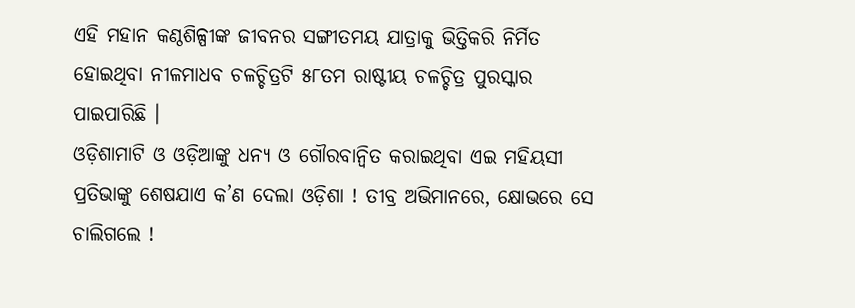ଏହି ମହାନ କଣ୍ଠଶିଳ୍ପୀଙ୍କ ଜୀବନର ସଙ୍ଗୀତମୟ ଯାତ୍ରାକୁ ଭିତ୍ତିକରି ନିର୍ମିତ ହୋଇଥିବା ନୀଳମାଧବ ଚଳଚ୍ଚିତ୍ରଟି ୫୮ତମ ରାଷ୍ଟୀୟ ଚଳଚ୍ଚିତ୍ର ପୁରସ୍କାର ପାଇପାରିଛି ।
ଓଡ଼ିଶାମାଟି ଓ ଓଡ଼ିଆଙ୍କୁ ଧନ୍ୟ ଓ ଗୌରବାନ୍ଵିତ କରାଇଥିବା ଏଇ ମହିୟସୀ ପ୍ରତିଭାଙ୍କୁ ଶେଷଯାଏ କ’ଣ ଦେଲା ଓଡ଼ିଶା ! ତୀବ୍ର ଅଭିମାନରେ, କ୍ଷୋଭରେ ସେ ଚାଲିଗଲେ !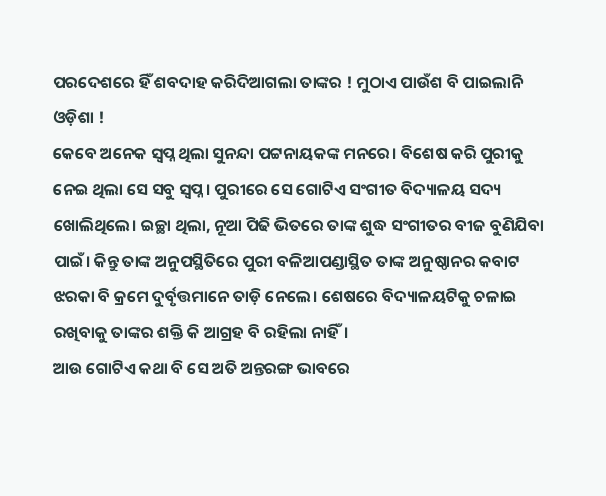ପରଦେଶରେ ହିଁ ଶବଦାହ କରିଦିଆଗଲା ତାଙ୍କର ! ମୁଠାଏ ପାଉଁଶ ବି ପାଇଲାନି ଓଡ଼ିଶା !
କେବେ ଅନେକ ସ୍ବପ୍ନ ଥିଲା ସୁନନ୍ଦା ପଟ୍ଟନାୟକଙ୍କ ମନରେ। ବିଶେଷ କରି ପୁରୀକୁ ନେଇ ଥିଲା ସେ ସବୁ ସ୍ବପ୍ନ। ପୁରୀରେ ସେ ଗୋଟିଏ ସଂଗୀତ ବିଦ୍ୟାଳୟ ସଦ୍ୟ ଖୋଲିଥିଲେ। ଇଚ୍ଛା ଥିଲା, ନୂଆ ପିଢି ଭିତରେ ତାଙ୍କ ଶୁଦ୍ଧ ସଂଗୀତର ବୀଜ ବୁଣିଯିବା ପାଇଁ। କିନ୍ତୁ ତାଙ୍କ ଅନୁପସ୍ଥିତିରେ ପୁରୀ ବଳିଆପଣ୍ଡାସ୍ଥିତ ତାଙ୍କ ଅନୁଷ୍ଠାନର କବାଟ ଝରକା ବି କ୍ରମେ ଦୁର୍ବୃତ୍ତମାନେ ତାଡ଼ି ନେଲେ। ଶେଷରେ ବିଦ୍ୟାଳୟଟିକୁ ଚଳାଇ ରଖିବାକୁ ତାଙ୍କର ଶକ୍ତି କି ଆଗ୍ରହ ବି ରହିଲା ନାହିଁ।
ଆଉ ଗୋଟିଏ କଥା ବି ସେ ଅତି ଅନ୍ତରଙ୍ଗ ଭାବରେ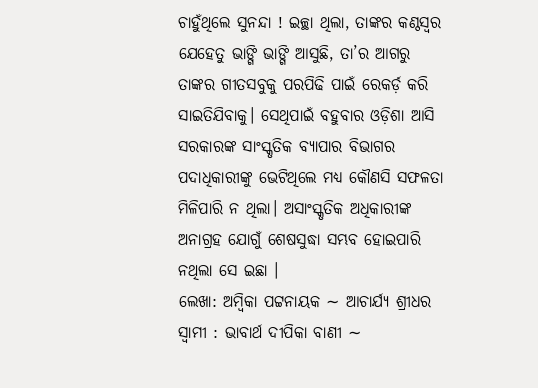ଚାହୁଁଥିଲେ ସୁନନ୍ଦା ! ଇଚ୍ଛା ଥିଲା, ତାଙ୍କର କଣ୍ଠସ୍ୱର ଯେହେତୁ ଭାଙ୍ଗି ଭାଙ୍ଗି ଆସୁଛି, ତା’ର ଆଗରୁ ତାଙ୍କର ଗୀତସବୁକୁ ପରପିଢି ପାଇଁ ରେକର୍ଡ଼ କରି ସାଇତିଯିବାକୁ। ସେଥିପାଇଁ ବହୁବାର ଓଡ଼ିଶା ଆସି ସରକାରଙ୍କ ସାଂସ୍କୃତିକ ବ୍ୟାପାର ବିଭାଗର ପଦାଧିକାରୀଙ୍କୁ ଭେଟିଥିଲେ ମଧ୍ୟ କୌଣସି ସଫଳତା ମିଳିପାରି ନ ଥିଲା। ଅସାଂସ୍କୃତିକ ଅଧିକାରୀଙ୍କ ଅନାଗ୍ରହ ଯୋଗୁଁ ଶେଷସୁଦ୍ଧା ସମ୍ଭବ ହୋଇପାରି ନଥିଲା ସେ ଇଛା ।
ଲେଖା: ଅମ୍ବିକା ପଟ୍ଟନାୟକ ∼ ଆଚାର୍ଯ୍ୟ ଶ୍ରୀଧର ସ୍ୱାମୀ : ଭାବାର୍ଥ ଦୀପିକା ବାଣୀ ∼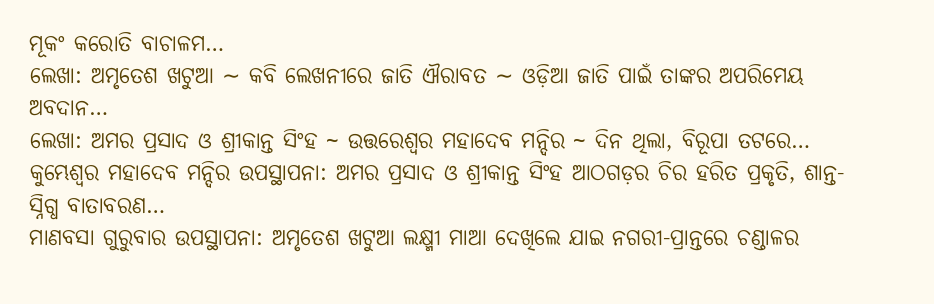ମୂକଂ କରୋତି ବାଚାଳମ…
ଲେଖା: ଅମୃତେଶ ଖଟୁଆ ∼ କବି ଲେଖନୀରେ ଜାତି ଐରାବତ ∼ ଓଡ଼ିଆ ଜାତି ପାଇଁ ତାଙ୍କର ଅପରିମେୟ ଅବଦାନ…
ଲେଖା: ଅମର ପ୍ରସାଦ ଓ ଶ୍ରୀକାନ୍ତ ସିଂହ ~ ଉତ୍ତରେଶ୍ଵର ମହାଦେବ ମନ୍ଦିର ~ ଦିନ ଥିଲା, ବିରୂପା ତଟରେ…
କୁମ୍ଭେଶ୍ୱର ମହାଦେବ ମନ୍ଦିର ଉପସ୍ଥାପନା: ଅମର ପ୍ରସାଦ ଓ ଶ୍ରୀକାନ୍ତ ସିଂହ ଆଠଗଡ଼ର ଚିର ହରିତ ପ୍ରକୃତି, ଶାନ୍ତ-ସ୍ନିଗ୍ଧ ବାତାବରଣ…
ମାଣବସା ଗୁରୁବାର ଉପସ୍ଥାପନା: ଅମୃତେଶ ଖଟୁଆ ଲକ୍ଷ୍ମୀ ମାଆ ଦେଖିଲେ ଯାଇ ନଗରୀ-ପ୍ରାନ୍ତରେ ଚଣ୍ଡାଳର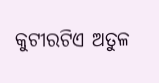କୁଟୀରଟିଏ ଅତୁଳ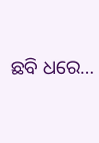ଛବି ଧରେ…